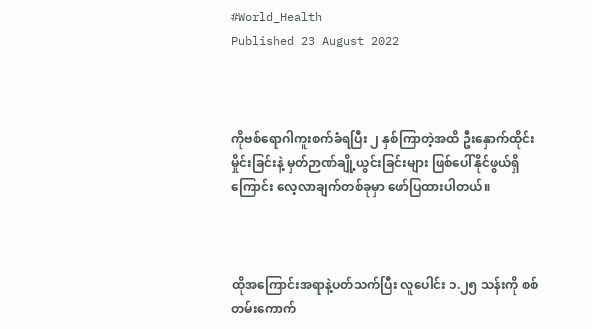#World_Health
Published 23 August 2022



ကိုဗစ်ရောဂါကူးစက်ခံရပြီး ၂ နှစ်ကြာတဲ့အထိ ဦးနှောက်ထိုင်းမှိုင်းခြင်းနဲ့ မှတ်ဉာဏ်ချို့ယွင်းခြင်းများ ဖြစ်ပေါ်နိုင်ဖွယ်ရှိကြောင်း လေ့လာချက်တစ်ခုမှာ ဖော်ပြထားပါတယ်။



ထိုအကြောင်းအရာနဲ့ပတ်သက်ပြီး လူပေါင်း ၁.၂၅ သန်းကို စစ်တမ်းကောက်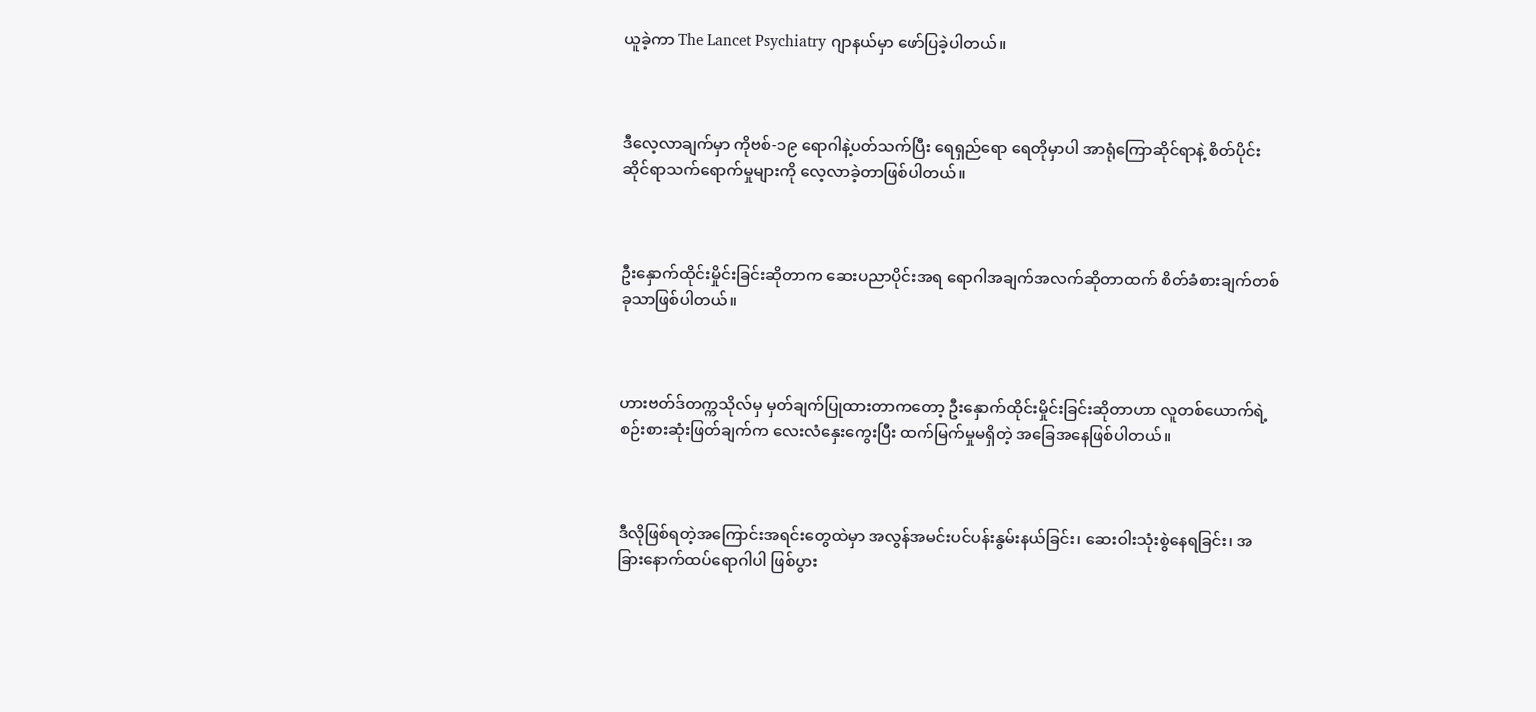ယူခဲ့ကာ The Lancet Psychiatry ဂျာနယ်မှာ ဖော်ပြခဲ့ပါတယ်။



ဒီလေ့လာချက်မှာ ကိုဗစ်-၁၉ ရောဂါနဲ့ပတ်သက်ပြီး ရေရှည်ရော ရေတိုမှာပါ အာရုံကြောဆိုင်ရာနဲ့ စိတ်ပိုင်းဆိုင်ရာသက်ရောက်မှုများကို လေ့လာခဲ့တာဖြစ်ပါတယ်။



ဦးနှောက်ထိုင်းမှိုင်းခြင်းဆိုတာက ဆေးပညာပိုင်းအရ ရောဂါအချက်အလက်ဆိုတာထက် စိတ်ခံစားချက်တစ်ခုသာဖြစ်ပါတယ်။



ဟားဗတ်ဒ်တက္ကသိုလ်မှ မှတ်ချက်ပြုထားတာကတော့ ဦးနှောက်ထိုင်းမှိုင်းခြင်းဆိုတာဟာ လူတစ်ယောက်ရဲ့စဉ်းစားဆုံးဖြတ်ချက်က လေးလံနှေးကွေးပြီး ထက်မြက်မှုမရှိတဲ့ အခြေအနေဖြစ်ပါတယ်။



ဒီလိုဖြစ်ရတဲ့အကြောင်းအရင်းတွေထဲမှာ အလွန်အမင်းပင်ပန်းနွမ်းနယ်ခြင်း၊ ဆေးဝါးသုံးစွဲနေရခြင်း၊ အခြားနောက်ထပ်ရောဂါပါ ဖြစ်ပွား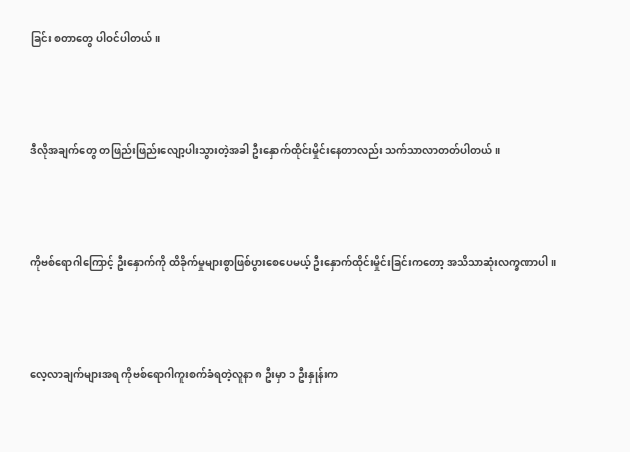ခြင်း စတာတွေ ပါဝင်ပါတယ်။



ဒီလိုအချက်တွေ တဖြည်းဖြည်းလျော့ပါးသွားတဲ့အခါ ဦးနှောက်ထိုင်းမှိုင်းနေတာလည်း သက်သာလာတတ်ပါတယ်။



ကိုဗစ်ရောဂါကြောင့် ဦးနှောက်ကို ထိခိုက်မှုများစွာဖြစ်ပွားစေပေမယ့် ဦးနှောက်ထိုင်းမှိုင်းခြင်းကတော့ အသိသာဆုံးလက္ခဏာပါ။



လေ့လာချက်များအရ ကိုဗစ်ရောဂါကူးစက်ခံရတဲ့လူနာ ၈ ဦးမှာ ၁ ဦးနှုန်းက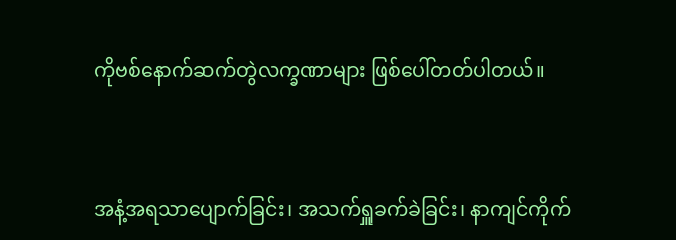ကိုဗစ်နောက်ဆက်တွဲလက္ခဏာများ ဖြစ်ပေါ်တတ်ပါတယ်။



အနံ့အရသာပျောက်ခြင်း၊ အသက်ရှူခက်ခဲခြင်း၊ နာကျင်ကိုက်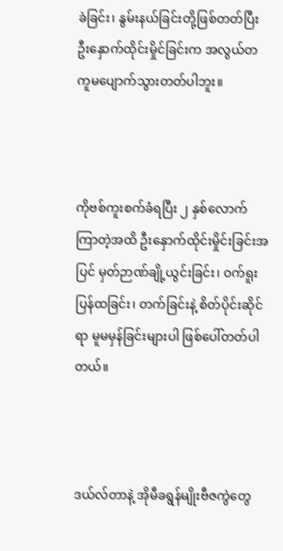ခဲခြင်း၊ နွမ်းနယ်ခြင်းတို့ဖြစ်တတ်ပြီး ဦးနှောက်ထိုင်းမှိုင်ခြင်းက အလွယ်တကူမပျောက်သွားတတ်ပါဘူး။



ကိုဗစ်ကူးစက်ခံရပြီး ၂ နှစ်လောက်ကြာတဲ့အထိ ဦးနှောက်ထိုင်းမှိုင်းခြင်းအပြင် မှတ်ဉာဏ်ချို့ယွင်းခြင်း၊ ဝက်ရူးပြန်ထခြင်း၊ တက်ခြင်းနဲ့ စိတ်ပိုင်းဆိုင်ရာ မူမမှန်ခြင်းများပါ ဖြစ်ပေါ်တတ်ပါတယ်။



ဒယ်လ်တာနဲ့ အိုမီခရွန်မျိုးဗီဇကွဲတွေ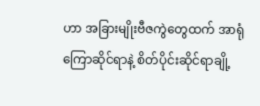ဟာ အခြားမျိုးဗီဇကွဲတွေထက် အာရုံကြောဆိုင်ရာနဲ့ စိတ်ပိုင်းဆိုင်ရာချို့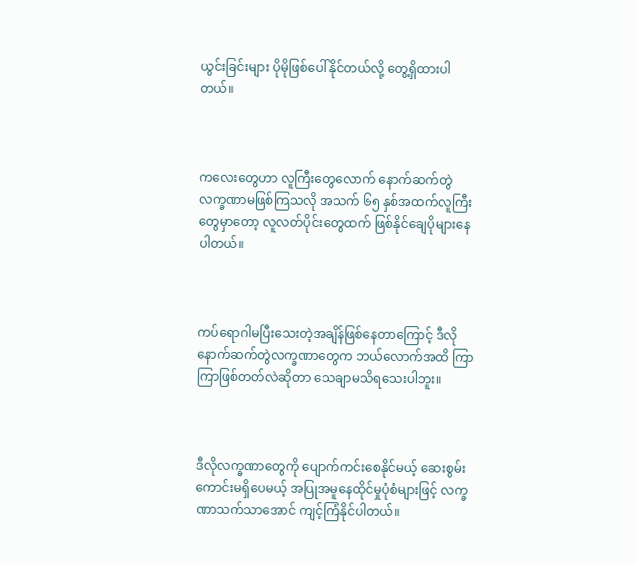ယွင်းခြင်းများ ပိုမိုဖြစ်ပေါ်နိုင်တယ်လို့ တွေ့ရှိထားပါတယ်။



ကလေးတွေဟာ လူကြီးတွေလောက် နောက်ဆက်တွဲလက္ခဏာမဖြစ်ကြသလို အသက် ၆၅ နှစ်အထက်လူကြီးတွေမှာတော့ လူလတ်ပိုင်းတွေထက် ဖြစ်နိုင်ချေပိုများနေပါတယ်။



ကပ်ရောဂါမပြီးသေးတဲ့အချိန်ဖြစ်နေတာကြောင့် ဒီလိုနောက်ဆက်တွဲလက္ခဏာတွေက ဘယ်လောက်အထိ ကြာကြာဖြစ်တတ်လဲဆိုတာ သေချာမသိရသေးပါဘူး။



ဒီလိုလက္ခဏာတွေကို ပျောက်ကင်းစေနိုင်မယ့် ဆေးစွမ်းကောင်းမရှိပေမယ့် အပြုအမူနေထိုင်မှုပုံစံများဖြင့် လက္ခဏာသက်သာအောင် ကျင့်ကြံနိုင်ပါတယ်။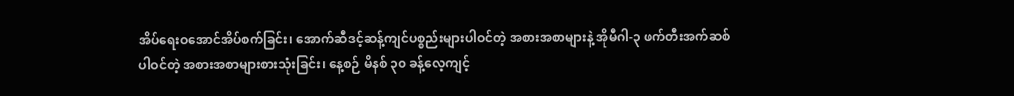အိပ်ရေးဝအောင်အိပ်စက်ခြင်း၊ အောက်ဆီဒင့်ဆန့်ကျင်ပစ္စည်းများပါဝင်တဲ့ အစားအစာများနဲ့ အိုမီဂါ-၃ ဖက်တီးအက်ဆစ်ပါဝင်တဲ့ အစားအစာများစားသုံးခြင်း၊ နေ့စဉ် မိနစ် ၃၀ ခန့်လေ့ကျင့်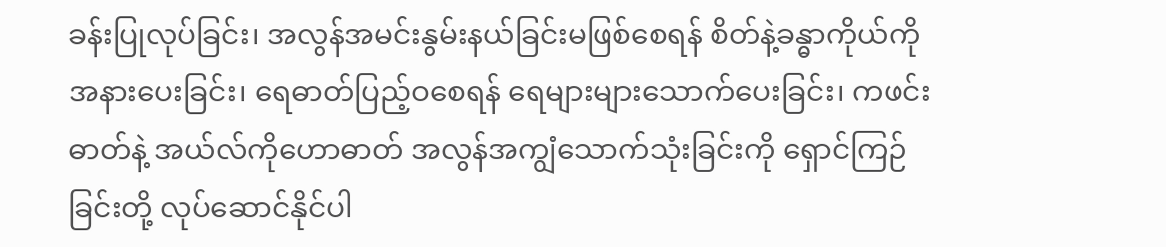ခန်းပြုလုပ်ခြင်း၊ အလွန်အမင်းနွမ်းနယ်ခြင်းမဖြစ်စေရန် စိတ်နဲ့ခန္ဓာကိုယ်ကို အနားပေးခြင်း၊ ရေဓာတ်ပြည့်ဝစေရန် ရေများများသောက်ပေးခြင်း၊ ကဖင်းဓာတ်နဲ့ အယ်လ်ကိုဟောဓာတ် အလွန်အကျွံသောက်သုံးခြင်းကို ရှောင်ကြဉ်ခြင်းတို့ လုပ်ဆောင်နိုင်ပါ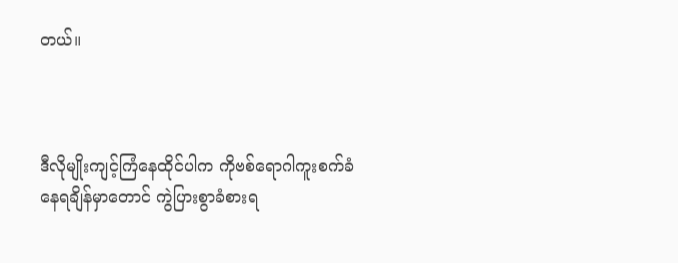တယ်။



ဒီလိုမျိုးကျင့်ကြံနေထိုင်ပါက ကိုဗစ်ရောဂါကူးစက်ခံနေရချိန်မှာတောင် ကွဲပြားစွာခံစားရ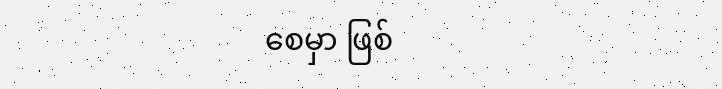စေမှာ ဖြစ်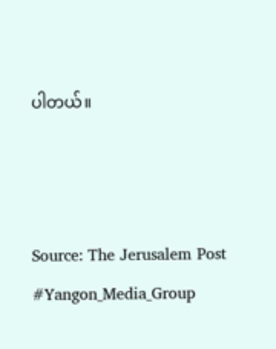ပါတယ်။



Source: The Jerusalem Post
#Yangon_Media_Group